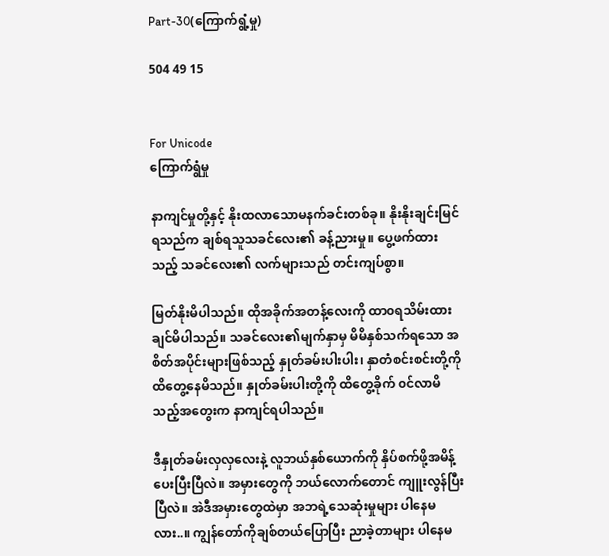Part-30(ကြောက်ရွံ့မှု)

504 49 15


For Unicode
ကြောက်ရွံမှု

နာကျင်မှုတို့နှင့် နိုးထ‌လာသောမနက်ခင်းတစ်ခု။ နိုးနိုးချင်းမြင်ရသည်က ချစ်ရသူသခင်လေး‌၏ ခန့်ညားမှု။ ပွေ့ဖက်ထားသည့် သခင်လေး၏ လက်များသည် တင်းကျပ်စွာ။

မြတ်နိုးမိပါသည်။ ထိုအခိုက်အတန့်လေးကို ထာ၀ရသိမ်းထားချင်မိပါသည်။ သခင်လေး၏မျက်နှာမှ မိမိနှစ်သက်ရသော အစိတ်အပိုင်းများဖြစ်သည့် နှုတ်ခမ်းပါးပါး၊ နှာတံစင်းစင်းတို့ကို ထိတွေ့နေမိသည်။ နှုတ်ခမ်းပါးတို့ကို ထိတွေ့ခိုက် ၀င်လာမိသည့်အတွေးက နာကျင်ရပါသည်။

ဒီနှုတ်ခမ်းလှလှလေးနဲ့ လူဘယ်နှစ်ယောက်ကို နှိပ်စက်ဖို့အမိန့်ပေးပြီးပြီလဲ။ အမှားတွေကို ဘယ်လောက်တောင် ကျူးလွန်ပြီးပြီလဲ။ အဲဒီအမှားတွေထဲမှာ အဘရဲ့သေဆုံးမှုများ ပါနေမလား..။ ကျွန်တော်ကိုချစ်တယ်‌ပြောပြီး ညာခဲ့တာများ ပါနေမ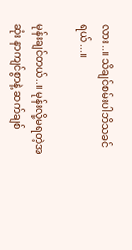လား..။ သိချင်စမ်းပါဘိသခင်ရယ်...။

မုန်းချင်တယ်..။ မုန်းလို့မရတဲ့အဆုံး နာကျင်စွာနဲ့ ဆက်ချစ်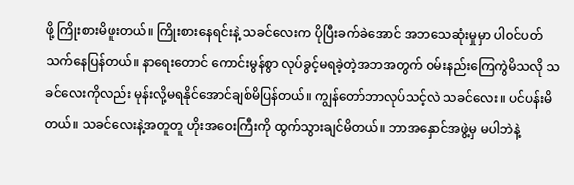ဖို့ ကြိုးစားမိဖူးတယ်။ ကြိုးစားနေရင်းနဲ့ သခင်လေးက ပိုပြီးခက်ခဲအောင် အဘသေဆုံးမှုမှာ ပါ၀င်ပတ်သက်နေပြန်တယ်။ နာရေးတောင် ကောင်းမွန်စွာ လုပ်ခွင့်မရခဲ့တဲ့အဘအတွက် ၀မ်းနည်းကြေကွဲမိသလို သခင်လေးကိုလည်း မုန်းလို့မရနိုင်အောင်ချစ်မိပြန်တယ်။ ကျွန်တော်ဘာလုပ်သင့်လဲ သခင်လေး။ ပင်ပန်းမိတယ်။ သခင်လေးနဲ့အတူတူ ဟိုးအဝေးကြီးကို ထွက်သွားချင်မိတယ်။ ဘာအနှောင်အဖွဲ့မှ မပါဘဲနဲ့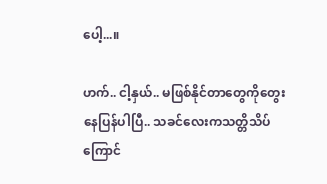ပေါ့...။

ဟက်.. ငါ့နှယ်.. မဖြစ်နိုင်တာ‌တွေကိုတွေးနေပြန်ပါပြီ.. သခင်လေးကသတ္တိသိပ်ကြောင်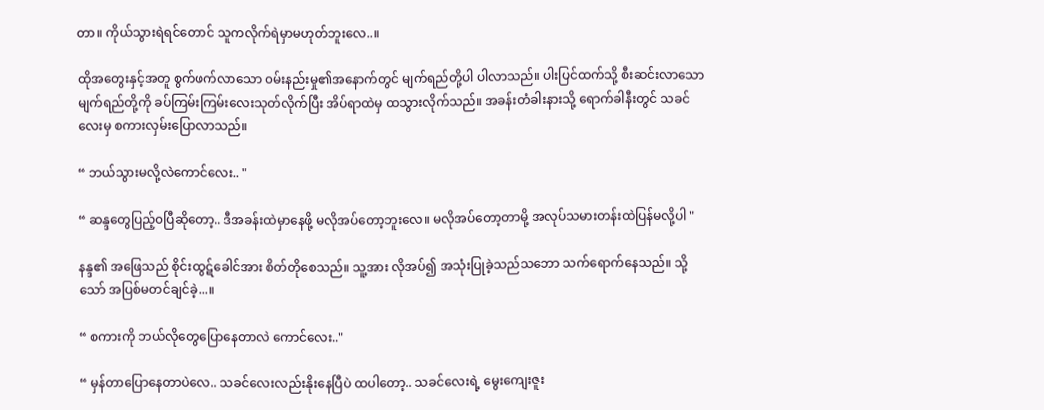တာ။ ကိုယ်သွားရဲရင်တောင် သူကလိုက်ရဲမှာမဟုတ်ဘူးလေ..။

ထိုအတွေးနှင့်အတူ စွက်ဖက်လာသော ၀မ်းနည်းမှု၏အနောက်တွင် မျက်‌ရည်တို့ပါ ပါလာသည်။ ပါးပြင်ထက်သို့ စီးဆင်းလာသော မျက်ရည်တို့ကို ခပ်ကြမ်းကြမ်းလေးသုတ်လိုက်ပြီး အိပ်ရာထဲမှ ထသွားလိုက်သည်။ အခန်းတံခါးနားသို့ ရောက်ခါနီးတွင် သခင်လေးမှ စကားလှမ်းပြောလာသည်။

“ ဘယ်သွားမလို့လဲကောင်လေး.. "

“ ဆန္ဒတွေပြည့်၀ပြီ‌ဆိုတော့.. ဒီအခန်းထဲမှာနေဖို့ မလိုအပ်တော့ဘူးလေ။ မလိုအပ်တော့တာမို့ အလုပ်သမားတန်းထဲပြန်မလို့ပါ "

နန္ဒ၏ အဖြေသည် စိုင်းထွဋ်ခေါင်အား စိတ်တိုစေသည်။ သူ့အား လိုအပ်၍ အသုံးပြုခဲ့သည်သဘော သက်ရောက်နေသည်။ သို့သော် အပြစ်မတင်ချင်ခဲ့...။

“ စကားကို ဘယ်လိုတွေပြောနေတာလဲ ကောင်လေး.."

“ မှန်တာပြောနေတာပဲလေ.. သခင်လေးလည်းနိုးနေပြီပဲ ထပါတော့.. သခင်လေးရဲ့ မွေးကျေးဇူး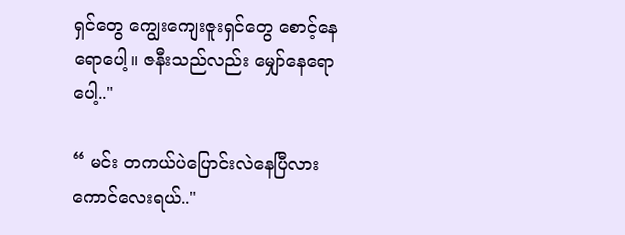ရှင်တွေ ကျွေးကျေးဇူးရှင်တွေ စောင့်နေရောပေါ့။ ဇနီးသည်လည်း မျှော်နေရောပေါ့.."

“ မင်း တကယ်ပဲပြောင်းလဲနေပြီလား ကောင်လေးရယ်.."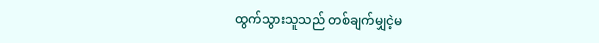ထွက်သွားသူသည် တစ်ချက်မျှငဲ့မ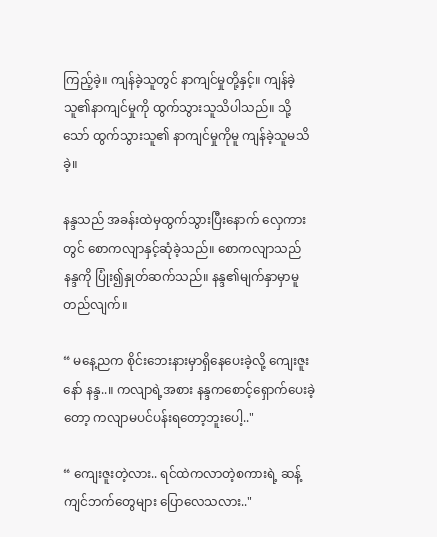ကြည့်ခဲ့။ ကျန်ခဲ့သူတွင် နာကျင်မှုတို့နှင့်။ ကျန်ခဲ့သူ၏နာကျင်မှုကို ထွက်သွားသူသိပါသည်။ သို့သော် ထွက်သွားသူ၏ နာကျင်မှုကိုမူ ကျန်ခဲ့သူမသိခဲ့။

နန္ဒသည် အခန်းထဲမှထွက်သွားပြီးနောက် လှေကားတွင် စောကလျာနှင့်‌ဆုံခဲ့သည်။ စောကလျာသည် နန္ဒကို ပြုံး၍နှုတ်ဆက်သည်။ နန္ဒ၏မျက်နှာမှာမူ တည်လျက်။

“ မနေ့ညက စိုင်းဘေးနားမှာရှိနေပေးခဲ့လို့ ကျေးဇူးနော် နန္ဒ..။ ကလျာရဲ့အစား နန္ဒကစောင့်ရှောက်ပေးခဲ့တော့ ကလျာမပင်ပန်းရတော့ဘူးပေါ့.."

“ ကျေးဇူးတဲ့လား.. ရင်ထဲကလာတဲ့စကားရဲ့ ဆန့်ကျင်ဘက်တွေများ ပြောလေသလား.."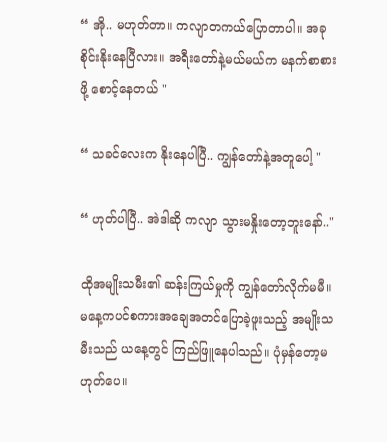“ အို.. မဟုတ်တာ။ ကလျာတကယ်ပြောတာပါ။ အခုစိုင်းနိုးနေပြီလား။ အရီးတော်နဲ့မယ်မယ်က မနက်စာစားဖို့ စောင့်နေတယ် "

“ သခင်လေးက နိုးနေပါပြီ.. ကျွန်တော်နဲ့အတူပေါ့ "

“ ဟုတ်ပါပြီ.. အဲဒါဆို ကလျာ သွားမနှိုးတော့ဘူးနော်.."

ထိုအမျိုးသမီး၏ ဆန်းကြယ်မှုကို ကျွန်တော်လိုက်မမီ။ မနေ့ကပင်စကားအချေအတင်ပြောခဲ့ဖူးသည့် အမျိုးသမီးသည် ယနေ့တွင် ကြည်ဖြူနေပါသည်။ ပုံမှန်တော့မဟုတ်ပေ။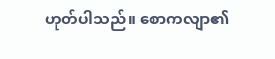ဟုတ်ပါသည်။ ‌စောကလျာ၏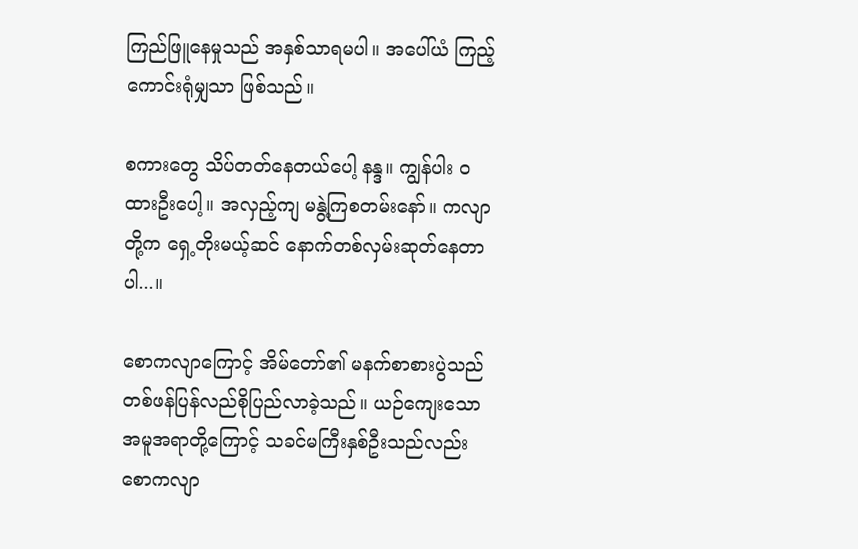ကြည်ဖြူနေမှုသည် အနှစ်သာရမပါ။ အပေါ်ယံ ကြည့်ကောင်းရုံမျှသာ ဖြစ်သည်။

စကားတွေ သိပ်‌တတ်နေတယ်ပေါ့ နန္ဒ။ ကျွန်ပါး ၀ထားဦးပေါ့။ အလှည့်ကျ မနွဲ့ကြစတမ်းနော်။ ကလျာတို့က ရှေ့တိုးမယ့်ဆင် နောက်တစ်လှမ်းဆုတ်နေတာပါ...။

စောကလျာကြောင့် အိမ်တော်၏ မနက်စာစားပွဲသည် တစ်ဖန်ပြန်လည်စိုပြည်လာခဲ့သည်။ ယဉ်ကျေးသောအမူအရာတို့ကြောင့် သခင်မကြီးနှစ်ဦးသည်လည်း စောကလျာ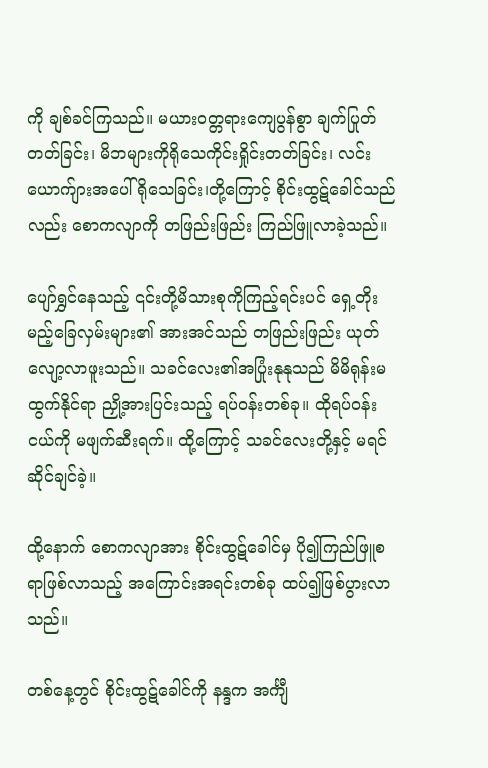ကို ချစ်ခင်ကြသည်။ မယား၀တ္တရားကျေပွန်စွာ ချက်ပြုတ်တတ်ခြင်း၊ မိဘများကိုရိုသေကိုင်းရှိုင်းတတ်ခြင်း၊ လင်းယောက်ျားအပေါ် ရိုသေခြင်း၊တို့ကြောင့် ‌စိုင်းထွဋ်ခေါင်သည်လည်း စောကလျာကို တဖြည်းဖြည်း ကြည်ဖြူလာခဲ့သည်။

ပျော်ရွှင်နေသည့် ၎င်းတို့မိသားစုကိုကြည့်ရင်းပင် ရှေ့တိုးမည့်ခြေလှမ်းများ၏ အားအင်သည် တဖြည်းဖြည်း ယုတ်လျော့လာဖူးသည်။ သခင်လေး၏အပြုံးနုနုသည် မိမိရုန်းမထွက်နိုင်ရာ ညှို့အားပြင်းသည့် ရပ်၀န်းတစ်ခု။ ထိုရပ်၀န်းငယ်ကို မဖျက်ဆီးရက်။ ထို့ကြောင့် သခင်လေးတို့နှင့် မရင်ဆိုင်ချင်ခဲ့။

ထို့နောက် စောကလျာအား စိုင်းထွဋ်ခေါင်မှ ပို၍ကြည်ဖြူစရာဖြစ်လာသည့် အကြောင်းအရင်းတစ်ခု ထပ်၍ဖြစ်ပွားလာသည်။

တစ်နေ့တွင် စိုင်းထွဋ်ခေါင်ကို နန္ဒက အင်္ကျီ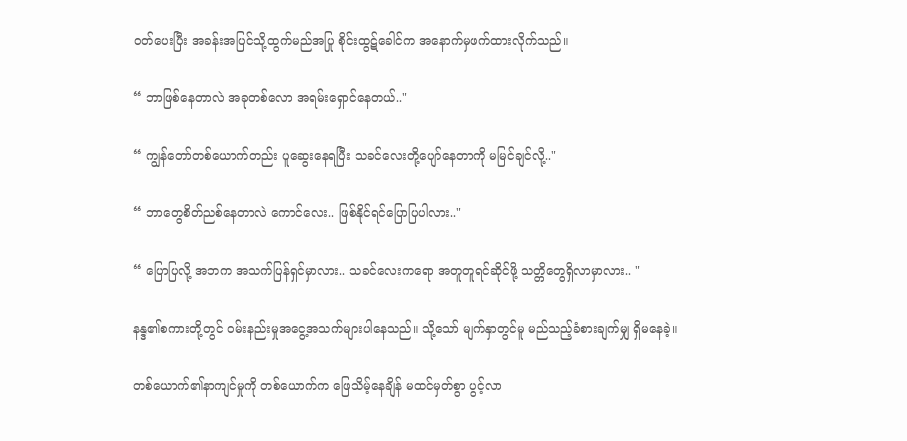၀တ်ပေးပြီး အခန်းအပြင်သို့ထွက်မည်အပြု စိုင်းထွဋ်ခေါင်က အနောက်မှဖက်ထားလိုက်သည်။

“ ဘာဖြစ်နေတာလဲ အခုတစ်လော အရမ်းရှောင်နေတယ်.."

“ ကျွန်တော်တစ်ယောက်တည်း ပူဆွေးနေရပြီး သခင်လေး‌တို့ပျော်နေတာကို မမြင်ချင်လို့.."

“ ဘာတွေစိတ်ညစ်နေတာလဲ‌ ကောင်လေး.. ဖြစ်နိုင်ရင်ပြောပြပါလား.."

“ ပြောပြလို့ အဘက အသက်ပြန်ရှင်မှာလား.. သခင်လေးကရော အတူတူရင်ဆိုင်ဖို့ သတ္တိတွေရှိလာမှာလား.. "

နန္ဒ၏စကားတို့တွင် ၀မ်းနည်းမှုအငွေ့အသက်များပါနေသည်။ သို့သော် မျက်နှာတွင်မူ မည်သည့်ခံစားချက်မျှ ရှိမနေခဲ့။

တစ်ယောက်၏နာကျင်မှုကို တစ်ယောက်က ဖြေသိမ့်နေချိန် မထင်မှတ်စွာ ပွင့်လာ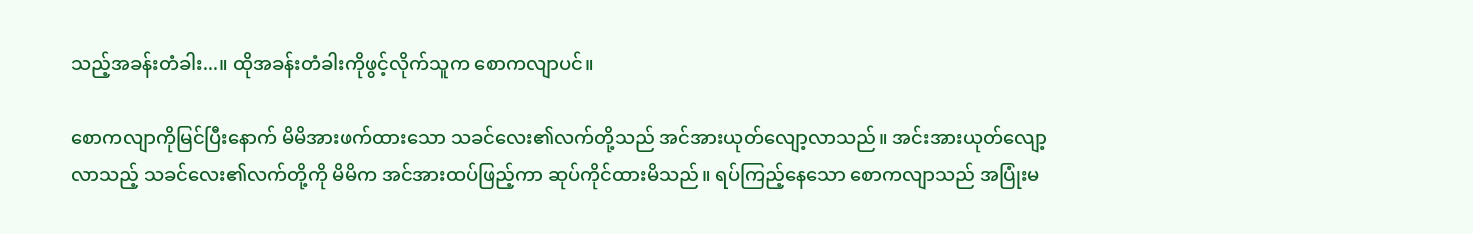သည့်အခန်းတံခါး...။ ထိုအခန်းတံခါးကိုဖွင့်လိုက်သူက စောကလျာပင်။

စောကလျာကိုမြင်ပြီးနောက် မိမိအားဖက်ထားသော သခင်လေး၏လက်တို့သည် အင်အားယုတ်လျော့လာသည်။ အင်းအားယုတ်လျော့လာသည့် သခင်လေး၏လက်တို့ကို မိမိက အင်အားထပ်ဖြည့်ကာ ဆုပ်ကိုင်ထားမိသည်။ ရပ်ကြည့်နေသော စောကလျာသည် အပြုံးမ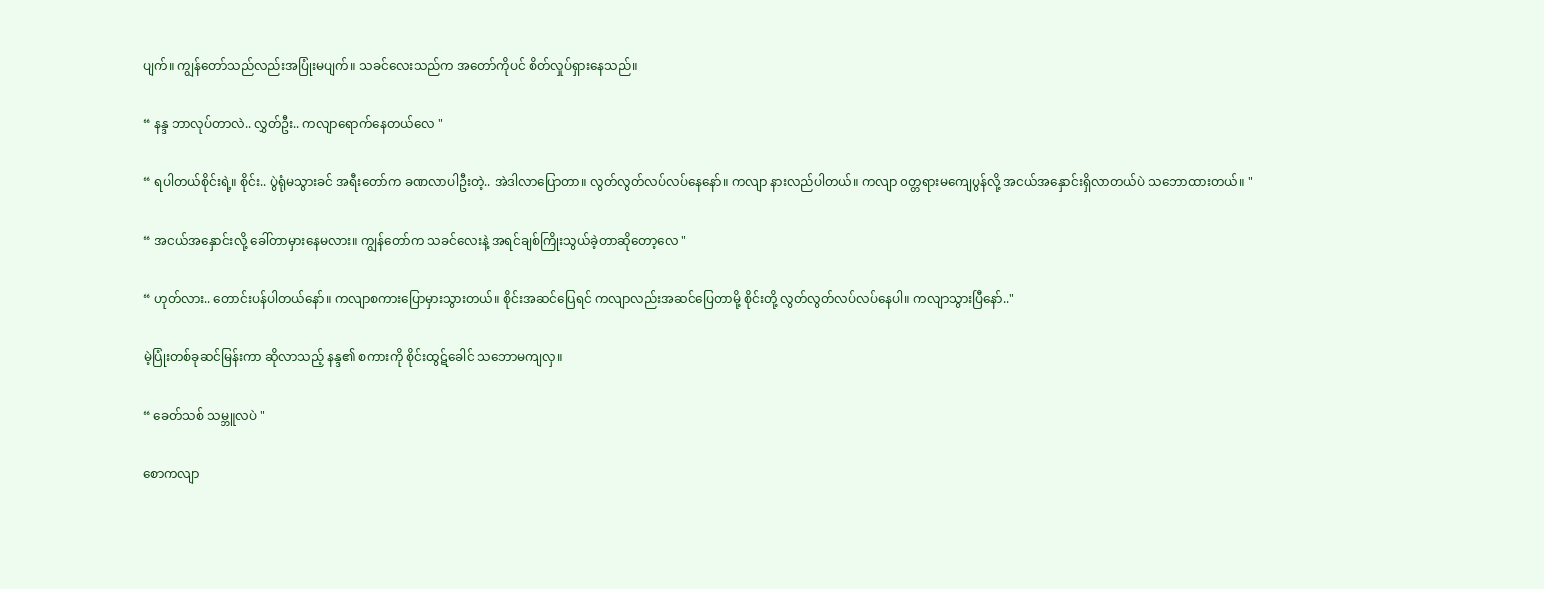ပျက်။ ကျွန်တော်သည်လည်းအပြုံးမပျက်။ သခင်လေးသည်က အတော်ကိုပင် စိတ်လှုပ်ရှားနေသည်။

“ နန္ဒ ဘာလုပ်တာလဲ.. လွှတ်ဦး.. ကလျာရောက်နေတယ်လေ "

“ ရပါတယ်စိုင်းရဲ့။ စိုင်း.. ပွဲရုံမသွားခင် အရီးတော်က ခဏလာပါဦးတဲ့.. အဲဒါလာပြောတာ။ လွတ်လွတ်လပ်လပ်နေနော်။ ကလျာ နားလည်ပါတယ်။ ကလျာ ၀တ္တရားမကျေပွန်လို့ အငယ်အနှောင်းရှိလာတယ်ပဲ သဘောထားတယ်။ "

“ အငယ်အနှောင်းလို့ ခေါ်တာမှားနေမလား။ ကျွန်တော်က သခင်လေးနဲ့ အရင်ချစ်ကြိုးသွယ်ခဲ့တာဆိုတော့လေ "

“ ဟုတ်လား.. တောင်းပန်ပါတယ်နော်။ ကလျာစကားပြောမှားသွားတယ်။ စိုင်းအဆင်ပြေရင် ကလျာလည်းအဆင်ပြေတာမို့ စိုင်းတို့ လွတ်လွတ်လပ်လပ်နေပါ။ ကလျာသွားပြီနော်.."

မဲ့ပြုံးတစ်ခုဆင်မြန်းကာ ဆိုလာသည့် နန္ဒ၏ စကားကို စိုင်းထွဋ်ခေါင် သဘောမကျလှ။

“ ခေတ်သစ် သမ္ဘူလပဲ "

စောကလျာ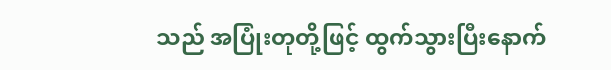သည် အပြုံးတုတို့ဖြင့် ထွက်သွားပြီးနောက်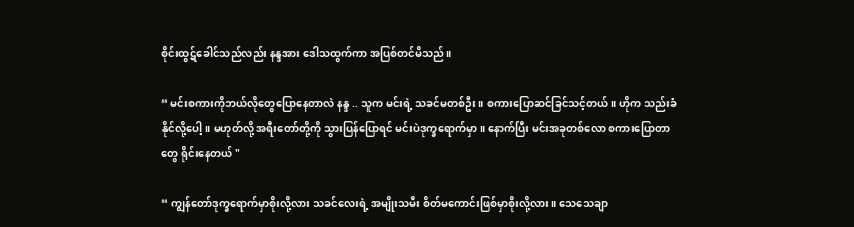စိုင်းထွဋ်ခေါင်သည်လည်း နန္ဒအား ဒေါသထွက်ကာ အပြစ်တင်မိသည်။

“ မင်းစကားကိုဘယ်လိုတွေပြောနေတာလဲ နန္ဒ .. သူက မင်းရဲ့ သခင်မတစ်ဦး။ စကားပြောဆင်ခြင်သင့်တယ်။ ဟိုက သည်းခံနိုင်လို့ပေါ့။ မဟုတ်လို့ အရီးတော်တို့ကို သွားပြန်ပြောရင် မင်းပဲဒုက္ခရောက်မှာ။ နောက်ပြီး မင်းအခုတစ်လော စကားပြောတာတွေ ရိုင်းနေတယ် "

“ ကျွန်တော်ဒုက္ခရောက်မှာစိုးလို့လား သခင်လေးရဲ့ အမျိုးသမီး စိတ်မကောင်းဖြစ်မှာစိုးလို့လား။ သေသေချာ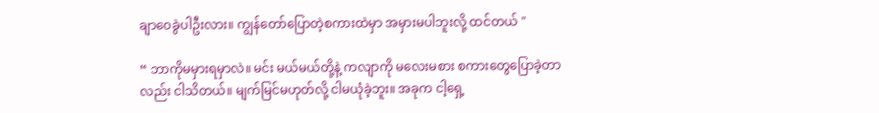ချာဝေခွဲပါဦးလား။ ကျွန်တော်ပြောတဲ့စကားထဲမှာ အမှားမပါဘူးလို့ ထင်တယ် "

“ ဘာကိုမမှားရမှာလဲ။ မင်း မယ်မယ်တို့နဲ့ ကလျာကို မလေးမစား စကားတွေပြောခဲ့တာလည်း ငါသိတယ်။ မျက်မြင်မဟုတ်လို့ ငါမယုံခဲ့ဘူး။ အခုက ငါ့ရှေ့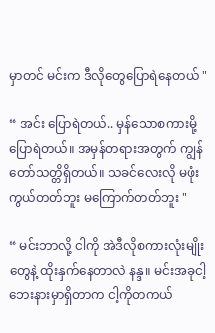မှာတင် မင်းက ဒီလိုတွေပြောရဲနေတယ် "

“ အင်း ပြောရဲတယ်.. မှန်သောစကားမို့ ပြောရဲတယ်။ အမှန်တရားအတွက် ကျွန်တော်သတ္တိရှိတယ်။ သခင်လေးလို မဖုံးကွယ်တတ်ဘူး မကြောက်တတ်ဘူး "

“ မင်းဘာလို့ ငါကို အဲဒီလိုစကားလုံးမျိုးတွေနဲ့ ထိုးနှက်နေတာလဲ နန္ဒ။ မင်းအခုငါ့ဘေးနားမှာရှိတာက ငါ့ကိုတကယ်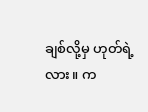ချစ်လို့မှ ဟုတ်ရဲ့လား။ က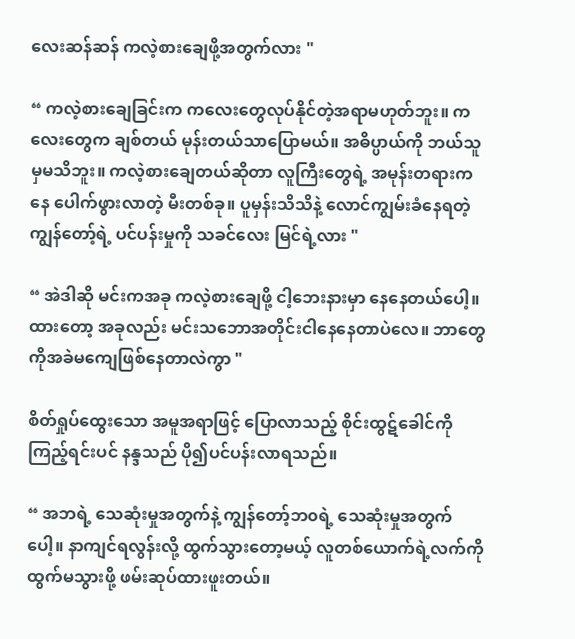လေးဆန်ဆန် ကလဲ့စားချေဖို့အတွက်လား "

“ ကလဲ့စားချေခြင်းက ကလေးတွေလုပ်နိုင်တဲ့အရာမဟုတ်ဘူး။ ကလေးတွေက ချစ်တယ် မုန်းတယ်သာပြောမယ်။ အဓိပ္ပာယ်ကို ဘယ်သူမှမသိဘူး။ ကလဲ့စားချေတယ်ဆိုတာ လူကြီးတွေရဲ့ အမုန်းတရားကနေ ပေါက်ဖွားလာတဲ့ မီးတစ်ခု။ ပူမှန်းသိသိနဲ့ လောင်ကျွမ်းခံနေရတဲ့ ကျွန်တော့်ရဲ့ ပင်ပန်းမှုကို သခင်လေး မြင်ရဲ့လား "

“ အဲဒါဆို မင်းကအခု ကလဲ့စားချေဖို့ ငါ့ဘေးနားမှာ နေနေတယ်ပေါ့။ ထားတော့ အခုလည်း မင်းသဘောအတိုင်းငါနေနေတာပဲလေ။ ဘာတွေကိုအခဲမကျေဖြစ်နေတာလဲကွာ "

စိတ်ရှုပ်ထွေးသော အမူအရာဖြင့် ပြောလာသည့် စိုင်းထွဋ်ခေါင်ကိုကြည့်ရင်းပင် နန္ဒသည် ပို၍ပင်ပန်းလာရသည်။

“ အဘရဲ့ သေဆုံးမှုအတွက်နဲ့ ကျွန်တော့်ဘ၀ရဲ့ သေဆုံးမှုအတွက်ပေါ့။ နာကျင်ရလွန်းလို့ ထွက်သွားတော့မယ့် လူတစ်ယောက်ရဲ့လက်ကို ထွက်မသွားဖို့ ဖမ်းဆုပ်ထားဖူးတယ်။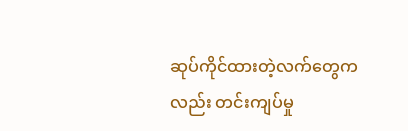ဆုပ်ကိုင်ထားတဲ့လက်တွေကလည်း တင်းကျပ်မှု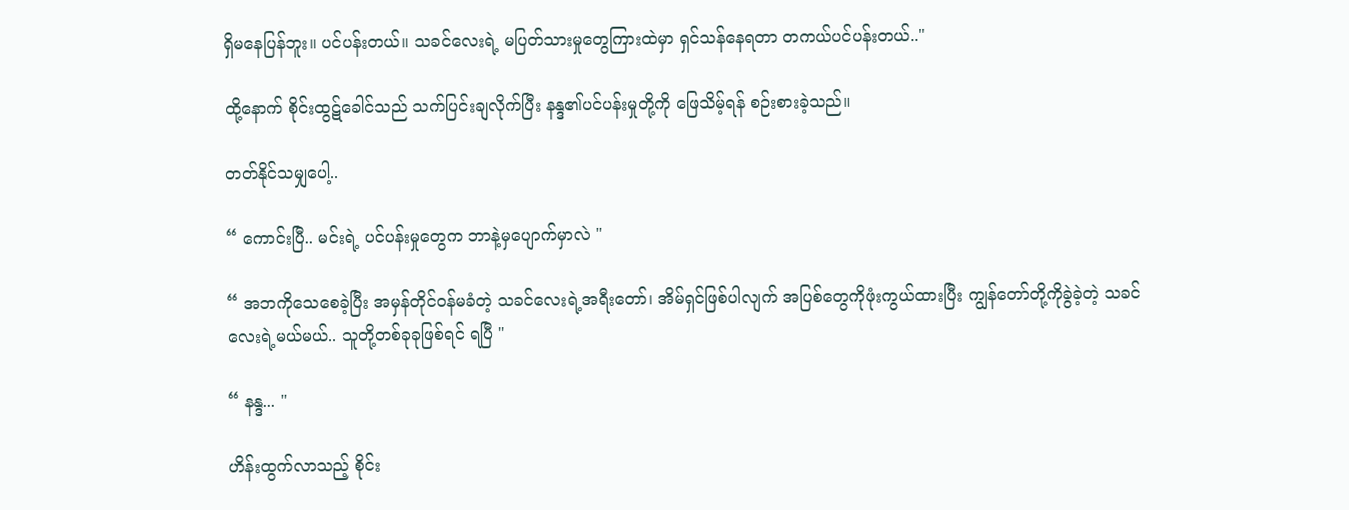ရှိမနေပြန်ဘူး။ ပင်ပန်းတယ်။ သခင်လေးရဲ့ မပြတ်သားမှုတွေကြားထဲမှာ ရှင်သန်နေရတာ တကယ်ပင်ပန်းတယ်.."

ထို့နောက် စိုင်းထွဋ်ခေါင်သည် သက်ပြင်းချလိုက်ပြီး နန္ဒ၏ပင်ပန်းမှုတို့ကို ဖြေသိမ့်ရန် စဉ်းစားခဲ့သည်။

တတ်နိုင်သမျှပေါ့..

“ ကောင်းပြီ.. မင်းရဲ့ ပင်ပန်းမှုတွေက ဘာနဲ့မှ‌ပျောက်မှာလဲ "

“ အဘကိုသေစေခဲ့ပြီး အမှန်တိုင်၀န်မခံတဲ့ သခင်လေးရဲ့အရီးတော်၊ အိမ်ရှင်ဖြစ်ပါလျက် အပြစ်တွေကိုဖုံးကွယ်ထားပြီး ကျွန်တော်တို့ကိုခွဲခဲ့တဲ့ သခင်လေးရဲ့မယ်မယ်.. သူတို့တစ်ခုခုဖြစ်ရင် ရပြီ "

“ နန္ဒ... "

ဟိန်းထွက်လာသည့် စိုင်း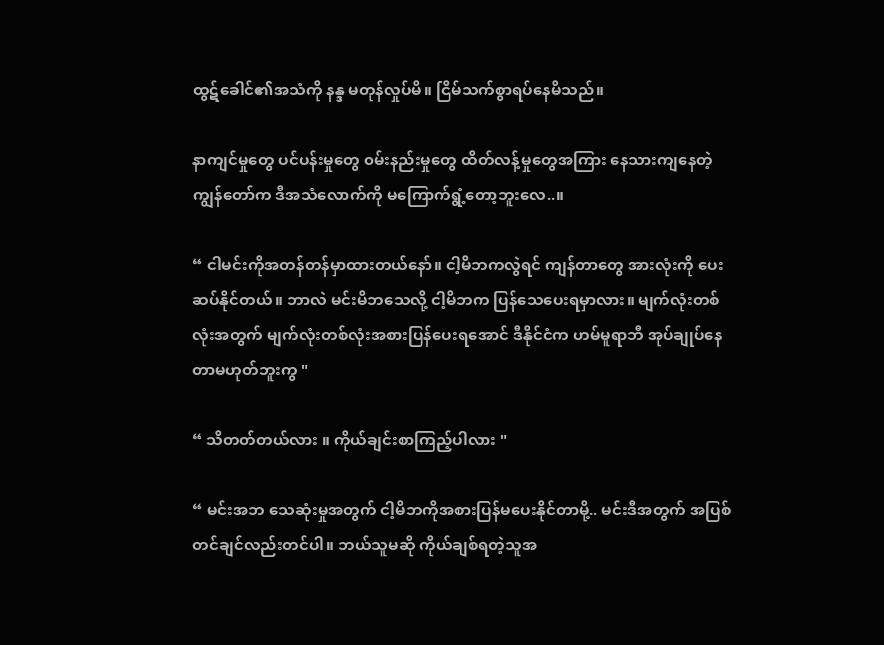ထွဋ်ခေါင်၏အသံကို နန္ဒ မတုန်လှုပ်မိ။ ငြိမ်သက်စွာရပ်နေမိသည်။

နာကျင်မှုတွေ ပင်ပန်းမှုတွေ ၀မ်းနည်းမှုတွေ ထိတ်လန့်မှုတွေအကြား နေသားကျနေတဲ့ ကျွန်တော်က ဒီအသံလောက်ကို မကြောက်ရွံ့တော့ဘူးလေ..။

“ ငါမင်းကိုအတန်တန်မှာထားတယ်နော်။ ငါ့မိဘကလွဲရင် ကျန်တာတွေ အားလုံးကို ပေးဆပ်နိုင်တယ်။ ဘာလဲ မင်းမိဘသေလို့ ငါ့မိဘက ပြန်သေပေးရမှာလား။ မျက်လုံးတစ်လုံးအတွက် မျက်လုံးတစ်လုံးအစားပြန်ပေးရအောင် ဒီနိုင်ငံက ဟမ်မူရာဘီ‌ အုပ်ချုပ်နေတာမဟုတ်ဘူးကွ "

“ သိတတ်တယ်လား ။ ကိုယ်ချင်းစာကြည့်ပါလား "

“ မင်းအဘ သေဆုံးမှုအတွက် ငါ့မိဘကိုအစားပြန်မပေးနိုင်တာမို့.. မင်းဒီအတွက် အပြစ်တင်ချင်လည်းတင်ပါ။ ဘယ်သူမဆို ကိုယ်ချစ်ရတဲ့သူအ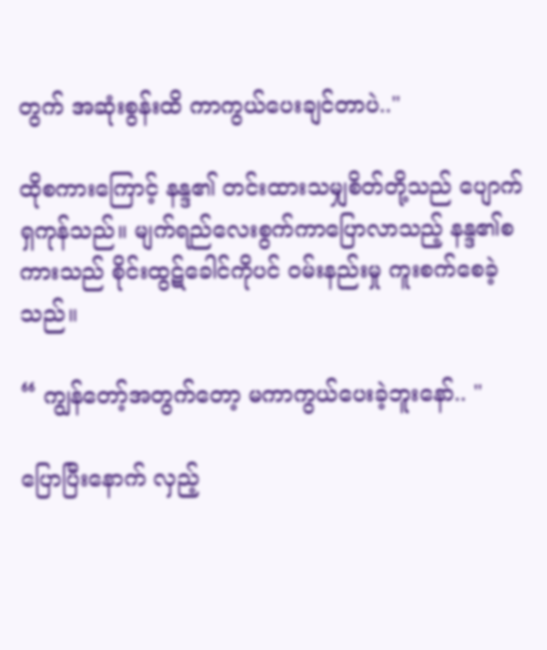တွက် အဆုံးစွန်းထိ ကာကွယ်ပေးချင်တာပဲ.."

ထိုစကားကြောင့် နန္ဒ၏ တင်းထားသမျှစိတ်တို့သည် ပျောက်ရှကုန်သည်။ မျက်ရည်လေးစွက်ကာပြောလာသည့် နန္ဒ၏စကားသည် စိုင်းထွဋ်ခေါင်ကိုပင် ၀မ်းနည်းမှု ကူးစက်စေခဲ့သည်။

“ ကျွန်တော့်အတွက်‌တော့ မကာကွယ်ပေးခဲ့ဘူးနော်.. "

ပြောပြီးနောက် လှည့်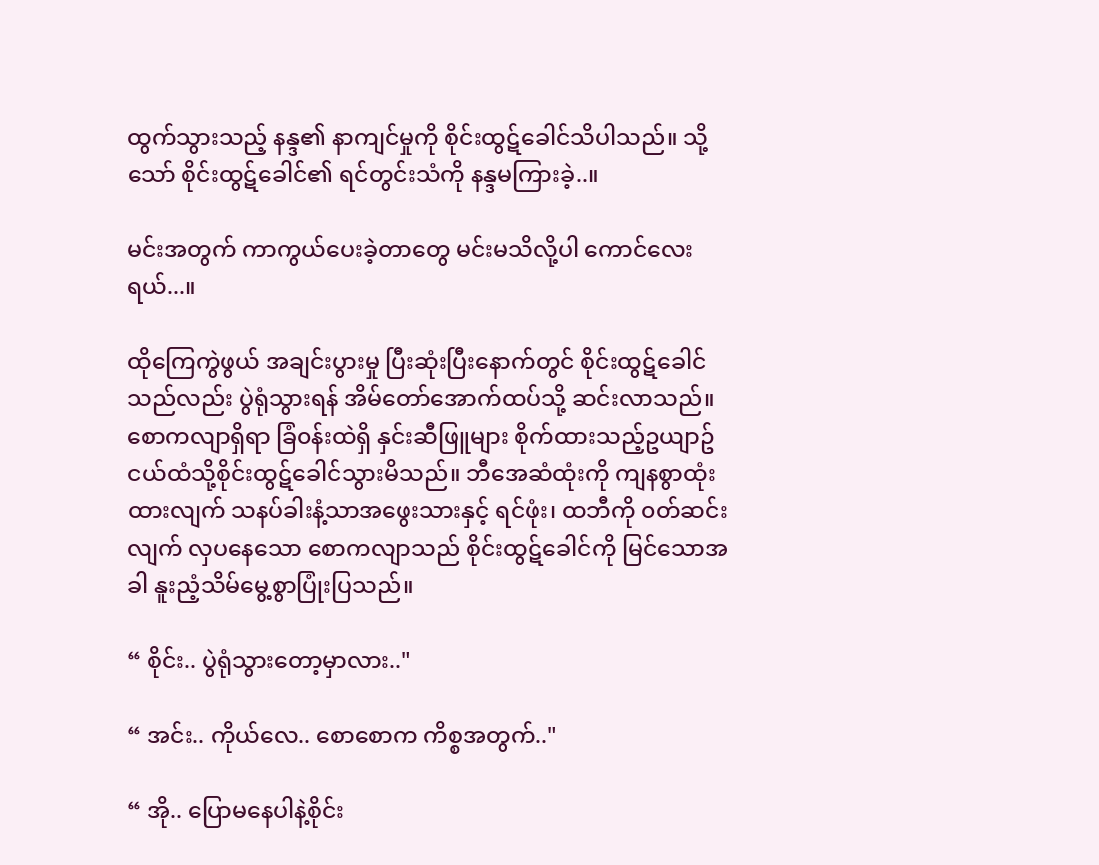ထွက်သွားသည့် နန္ဒ၏ နာကျင်မှုကို စိုင်းထွဋ်ခေါင်သိပါသည်။ သို့သော် စိုင်းထွဋ်ခေါင်၏ ရင်တွင်းသံကို နန္ဒမကြားခဲ့..။

မင်းအတွက် ကာကွယ်ပေးခဲ့တာတွေ မင်းမသိလို့ပါ ကောင်လေးရယ်...။

ထိုကြေကွဲဖွယ် အချင်းပွားမှု ပြီးဆုံးပြီးနောက်တွင် စိုင်းထွဋ်ခေါင်သည်လည်း ပွဲရုံသွားရန် အိမ်တော်အောက်ထပ်သို့ ဆင်းလာသည်။ စောကလျာရှိရာ ခြံ၀န်းထဲရှိ နှင်းဆီဖြူများ စိုက်ထားသည့်ဥယျာဥ်ငယ်ထံသို့စိုင်းထွဋ်ခေါင်သွားမိသည်။ ဘီအေဆံထုံးကို ကျနစွာထုံးထားလျက် သနပ်ခါးနံ့သာအဖွေးသားနှင့် ရင်ဖုံး၊ ထဘီကို ၀တ်ဆင်းလျက် လှပနေသော စောကလျာသည် စိုင်းထွဋ်ခေါင်ကို မြင်သောအခါ နူးညံ့သိမ်မွေ့စွာပြုံးပြသည်။

“ စိုင်း.. ပွဲရုံသွားတော့မှာလား.."

“ အင်း.. ကိုယ်လေ.. စောစောက ကိစ္စအတွက်.."

“ အို.. ပြောမနေပါနဲ့စိုင်း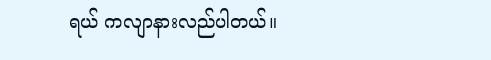ရယ် ကလျာနားလည်ပါတယ်။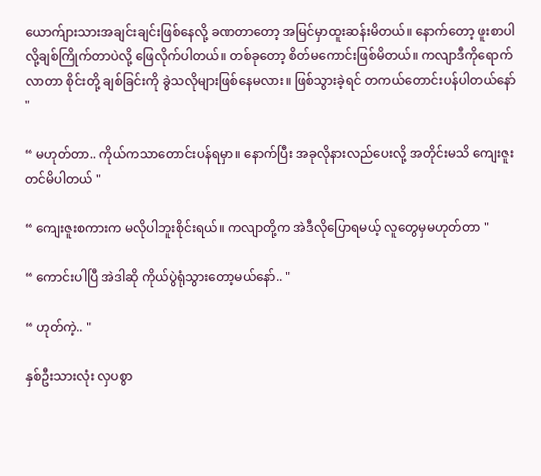ယောက်ျား‌သားအချင်းချင်းဖြစ်‌နေလို့ ခဏတာတော့ အမြင်မှာထူးဆန်းမိတယ်။ နောက်တော့ ဖူးစာပါလို့ချစ်ကြိုက်တာပဲလို့ ဖြေလိုက်ပါတယ်။ တစ်ခုတော့ စိတ်မကောင်းဖြစ်မိတယ်။ ကလျာဒီကိုရောက်လာတာ စိုင်းတို့ ချစ်ခြင်းကို ခွဲသလိုများဖြစ်နေမလား။ ဖြစ်သွားခဲ့ရင် တကယ်တောင်းပန်ပါတယ်နော် "

“ မဟုတ်တာ.. ကိုယ်ကသာတောင်းပန်ရမှာ။ နောက်ပြီး အခုလိုနားလည်ပေးလို့ အတိုင်းမသိ ကျေးဇူးတင်မိပါတယ် "

“ ကျေးဇူးစကားက မလိုပါဘူးစိုင်းရယ်။ ကလျာတို့က အဲဒီလိုပြောရမယ့် လူတွေမှမဟုတ်တာ "

“ ကောင်းပါပြီ အဲဒါဆို ကိုယ်ပွဲရုံသွားတော့မယ်နော်.. "

“ ဟုတ်ကဲ့.. "

နှစ်ဦးသားလုံး လှပစွာ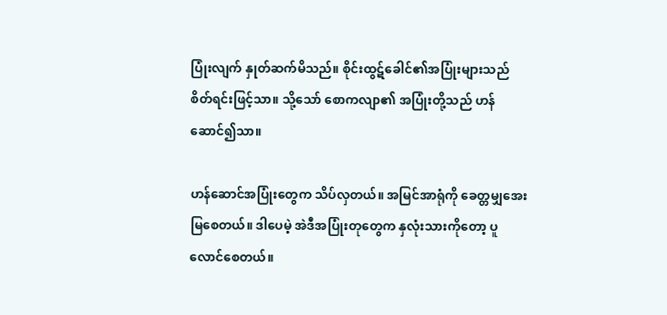ပြုံးလျက် နှုတ်ဆက်မိသည်။ စိုင်းထွဋ်ခေါင်၏အပြုံးများသည် စိတ်ရင်းဖြင့်သာ။ သို့သော် စောကလျာ၏ အပြုံးတို့သည် ဟန်ဆောင်၍သာ။

ဟန်ဆောင်အပြုံးတွေက သိပ်လှတယ်။ အမြင်အာရုံကို ခေတ္တမျှအေးမြစေတယ်။ ဒါပေမဲ့ အဲဒီအပြုံးတုတွေက နှလုံးသားကိုတော့ ပူလောင်စေတယ်။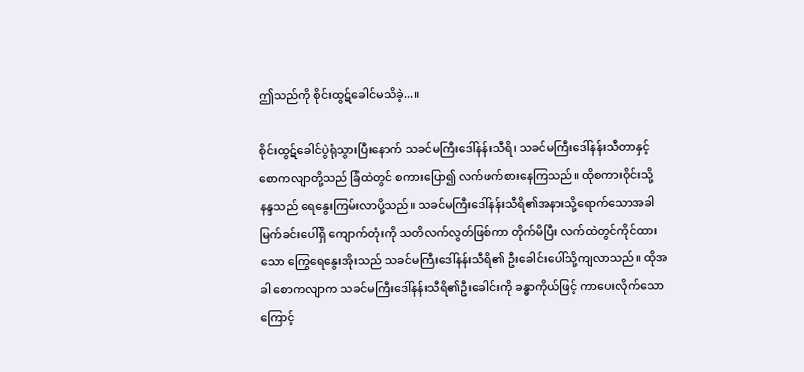ဤသည်ကို စိုင်းထွဋ်ခေါင်မသိခဲ့...။

စိုင်းထွဋ်ခေါင်ပွဲရုံသွားပြီးနောက် သခင်မကြီးဒေါ်နန်းသီရိ၊ သခင်မကြီးဒေါ်နန်းသီတာနှင့် စောကလျာတို့သည် ခြံထဲတွင် စကားပြော၍ လက်ဖက်စားနေကြသည်။ ထိုစကားဝိုင်းသို့ နန္ဒသည် ရေနွေးကြမ်းလာပို့သည်။ သခင်မကြီးဒေါ်နန်းသီရိ၏အနားသို့ရောက်သောအခါ မြက်ခင်းပေါ်ရှိ ကျောက်တုံးကို သတိလက်လွတ်ဖြစ်ကာ တိုက်မိပြီး လက်ထဲတွင်ကိုင်ထားသော ကြွေရေနွေးအိုးသည် သခင်မကြီးဒေါ်နန်းသီရိ၏ ဦးခေါင်းပေါ်သို့ကျလာသည်။ ထိုအခါ ‌စောကလျာက သခင်မကြီးဒေါ်နန်းသီရိ၏ဦးခေါင်းကို ခန္ဓာကိုယ်ဖြင့် ‌ကာပေးလိုက်သောကြောင့်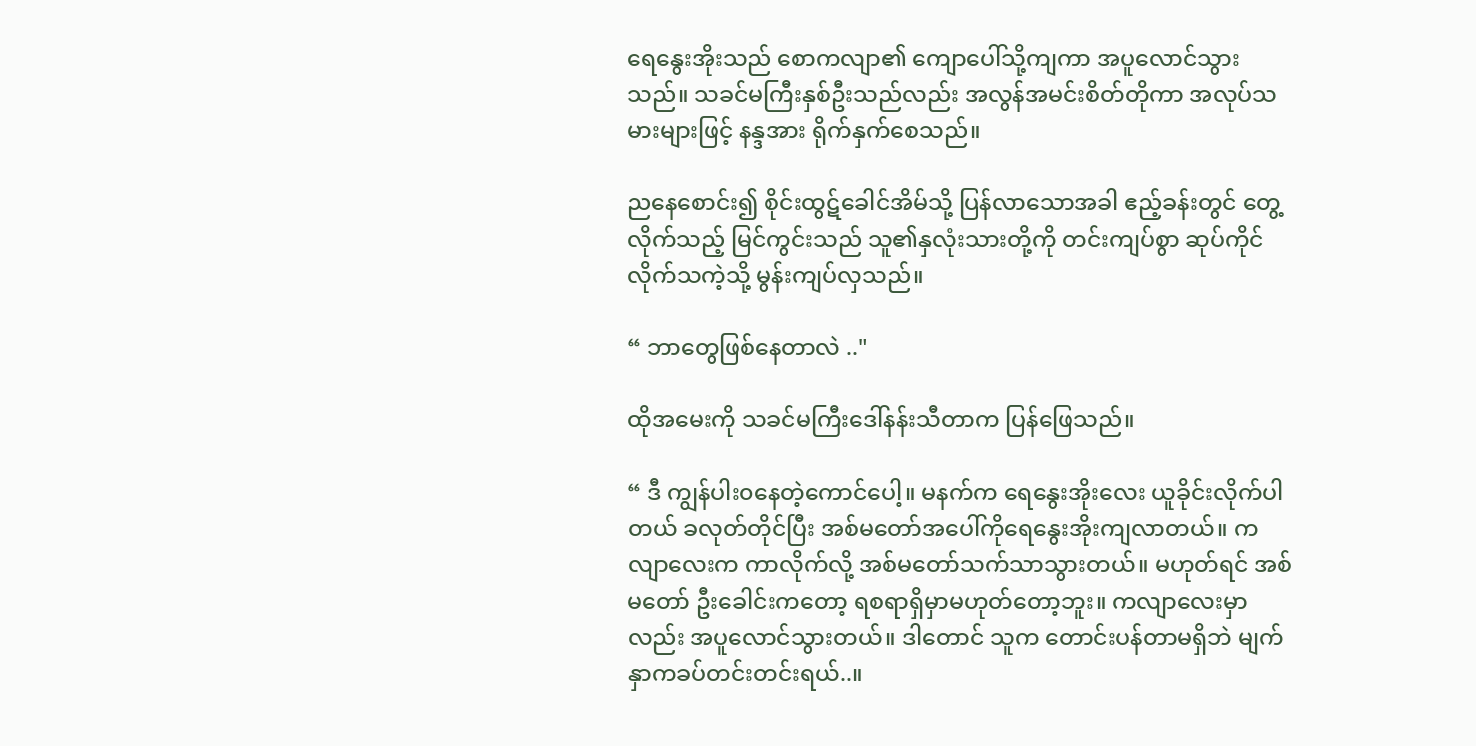ရေနွေးအိုးသည် စောကလျာ၏ ကျောပေါ်သို့ကျကာ အပူလောင်သွားသည်။ သခင်မကြီးနှစ်ဦးသည်လည်း အလွန်အမင်းစိတ်တိုကာ အလုပ်သမားများဖြင့် နန္ဒအား ရိုက်နှက်စေသည်။

ညနေစောင်း၍ စိုင်းထွဋ်ခေါင်အိမ်သို့ ပြန်လာသောအခါ ဧည့်ခန်းတွင် တွေ့လိုက်သည့် မြင်ကွင်းသည် သူ၏နှလုံးသားတို့ကို တင်းကျပ်စွာ ဆုပ်ကိုင်လိုက်သကဲ့သို့ မွန်းကျပ်လှသည်။

“ ဘာတွေဖြစ်နေတာလဲ .."

ထိုအမေးကို သခင်မကြီးဒေါ်နန်းသီတာက ‌ပြန်ဖြေသည်။

“ ဒီ ကျွန်ပါး၀နေ‌တဲ့ကောင်ပေါ့။ မနက်က ရေနွေးအိုးလေး ယူခိုင်းလိုက်ပါတယ် ခလုတ်တိုင်ပြီး အစ်မတော်အပေါ်ကိုရေနွေးအိုးကျလာတယ်။ ကလျာလေးက ကာလိုက်လို့ အစ်မတော်သက်သာသွားတယ်။ မဟုတ်ရင် အစ်မတော် ဦးခေါင်းကတော့ ရစရာရှိမှာမဟုတ်တော့ဘူး။ ကလျာလေးမှာလည်း အပူလောင်သွားတယ်။ ဒါတောင် သူက တောင်းပန်တာမရှိဘဲ မျက်နှာကခပ်တင်းတင်းရယ်..။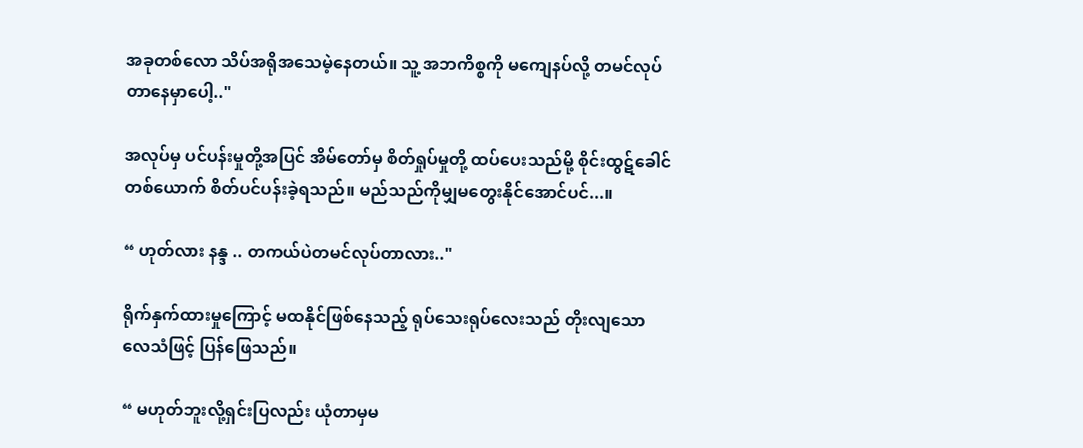အခုတစ်လော သိပ်အရိုအသေမဲ့နေတယ်။ သူ့ အဘကိစ္စကို မကျေနပ်လို့ တမင်လုပ်တာနေမှာပေါ့.."

အလုပ်မှ ပင်ပန်းမှုတို့အပြင် အိမ်တော်မှ စိတ်ရှုပ်မှုတို့ ထပ်ပေးသည်မို့ စိုင်းထွဋ်ခေါင်တစ်ယောက် စိတ်ပင်ပန်းခဲ့ရသည်။ မည်သည်ကိုမျှမတွေးနိုင်အောင်ပင်...။

“ ဟုတ်လား နန္ဒ .. တကယ်ပဲတမင်လုပ်တာလား.."

ရိုက်နှက်ထားမှုကြောင့် မထနိုင်ဖြစ်နေသည့် ရုပ်သေးရုပ်လေးသည် တိုးလျသော လေသံဖြင့် ပြန်ဖြေသည်။

“ မဟုတ်ဘူးလို့ရှင်းပြလည်း ယုံတာမှမ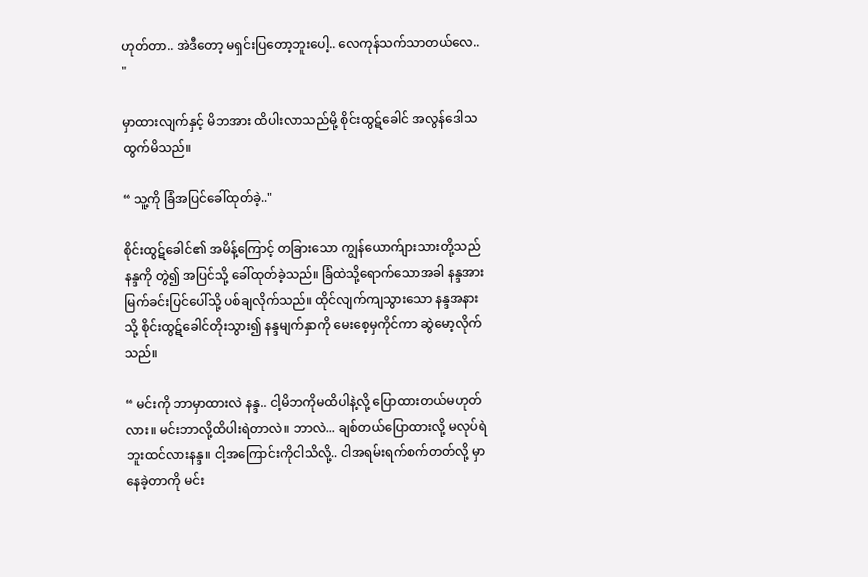ဟုတ်တာ.. အဲဒီတော့ မရှင်းပြတော့ဘူးပေါ့.. လေကုန်သက်သာတယ်လေ.. "

မှာထားလျက်နှင့် မိဘအား ထိပါးလာသည်မို့ စိုင်းထွဋ်ခေါင် အလွန်ဒေါသထွက်မိသည်။

“ သူ့ကို ခြံအပြင်ခေါ်ထုတ်ခဲ့.."

စိုင်းထွဋ်ခေါင်၏ အမိန့်ကြောင့် တခြားသော ကျွန်ယောက်ျားသားတို့သည် နန္ဒကို တွဲ၍ အပြင်သို့ ခေါ်ထုတ်ခဲ့သည်။ ခြံထဲသို့ရောက်သောအခါ နန္ဒအား မြက်ခင်းပြင်ပေါ်သို့ ပစ်ချလိုက်သည်။ ထိုင်လျက်ကျသွားသော နန္ဒအနားသို့ စိုင်းထွဋ်ခေါင်တိုးသွား၍ နန္ဒမျက်နှာကို မေးစေ့မှကိုင်ကာ ဆွဲမော့လိုက်သည်။

“ မင်းကို ဘာမှာထားလဲ နန္ဒ.. ငါ့မိဘကိုမထိပါနဲ့လို့ ပြောထားတယ်မဟုတ်လား။ မင်းဘာလို့ထိပါးရဲတာလဲ။ ဘာလဲ... ချစ်တယ်ပြောထားလို့ မလုပ်ရဲဘူးထင်လားနန္ဒ။ ငါ့အကြောင်းကိုငါသိလို့.. ငါအရမ်းရက်စက်တတ်လို့ မှာနေခဲ့တာကို မင်း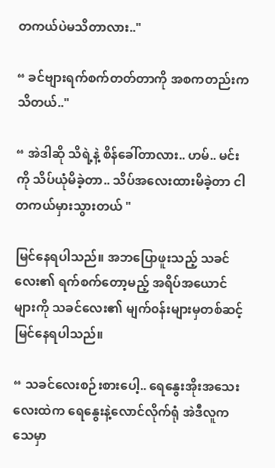တကယ်ပဲမသိတာလား.."

“ ခင်ဗျားရက်စက်တတ်တာကို အစကတည်းကသိတယ်.."

“ အဲဒါဆို သိရဲ့နဲ့ စိန်ခေါ်တာလား.. ဟမ်.. မင်းကို သိပ်ယုံမိခဲ့တာ.. သိပ်အလေးထားမိခဲ့တာ ငါတကယ်မှားသွားတယ် "

မြင်နေရပါသည်။ အဘပြောဖူးသည့် သခင်လေး၏ ရက်စက်တော့မည့် အရိပ်အယောင်များကို သခင်လေး၏ မျက်၀န်းများမှတစ်ဆင့် မြင်နေရပါသည်။

“ သခင်လေးစဉ်းစားပေါ့.. ရေနွေးအိုးအသေးလေးထဲက ရေနွေးနဲ့လောင်လိုက်ရုံ အဲဒီလူက သေမှာ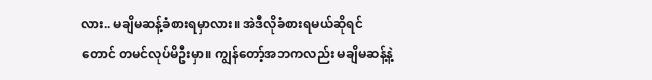လား.. မချိမဆန့်ခံစားရမှာလား။ အဲဒီလိုခံစားရမယ်ဆိုရင်တောင် တမင်လုပ်မိဦးမှာ။ ကျွန်တော့်အဘကလည်း မချိမဆန့်နဲ့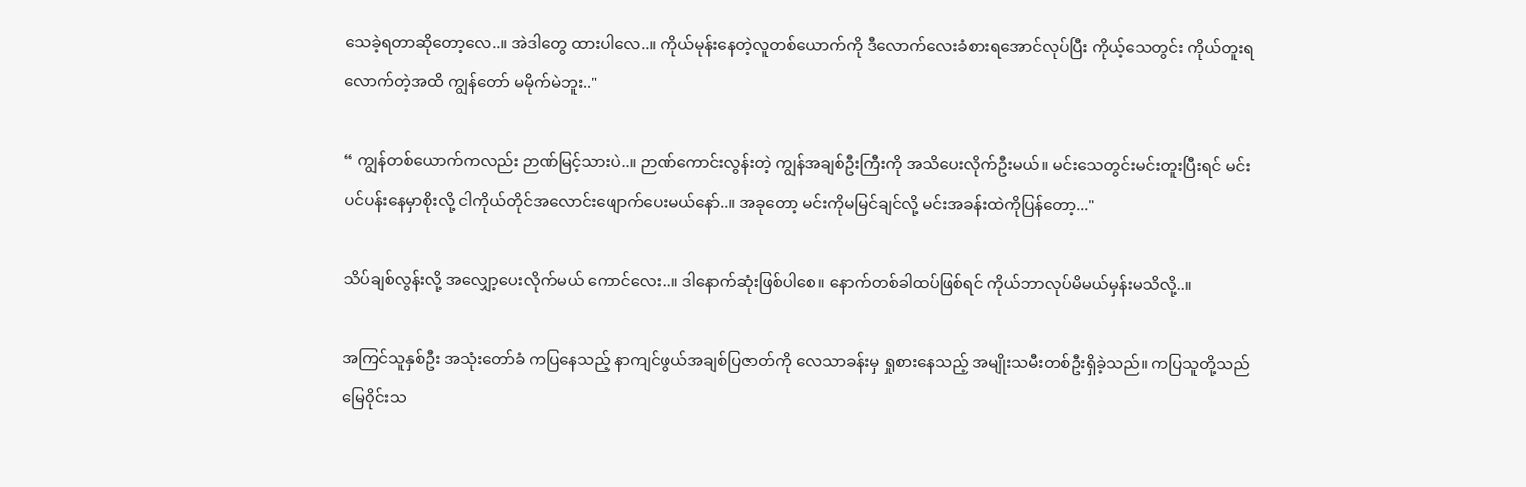သေခဲ့ရတာဆိုတော့လေ..။ အဲဒါတွေ ထားပါလေ..။ ကိုယ်မုန်းနေတဲ့လူတစ်ယောက်ကို ဒီလောက်လေးခံစားရအောင်လုပ်ပြီး ကိုယ့်သေတွင်း ကိုယ်တူးရလောက်တဲ့အထိ ကျွန်တော် မမိုက်မဲဘူး.."

“ ကျွန်တစ်ယောက်ကလည်း ဉာဏ်မြင့်သားပဲ..။ ဉာဏ်ကောင်းလွန်းတဲ့ ကျွန်အချစ်ဦးကြီးကို အသိပေးလိုက်ဦးမယ်။ မင်းသေတွင်းမင်းတူးပြီးရင် မင်းပင်ပန်းနေမှာစိုးလို့ ငါကိုယ်တိုင်အလောင်းဖျောက်ပေးမယ်နော်..။ အခုတော့ မင်းကိုမမြင်ချင်လို့ မင်းအခန်းထဲကိုပြန်တော့..."

သိပ်ချစ်လွန်းလို့ အလျှော့ပေးလိုက်မယ် ကောင်လေး..။ ဒါနောက်ဆုံးဖြစ်ပါစေ။ နောက်တစ်ခါထပ်ဖြစ်ရင် ကိုယ်ဘာလုပ်မိမယ်မှန်းမသိလို့..။

အကြင်သူနှစ်ဦး အသုံးတော်ခံ ကပြနေသည့် နာကျင်ဖွယ်အချစ်ပြဇာတ်ကို လေသာခန်းမှ ရှုစားနေသည့် အမျိုးသမီးတစ်ဦးရှိခဲ့သည်။ ကပြသူတို့သည် မြေ၀ိုင်းသ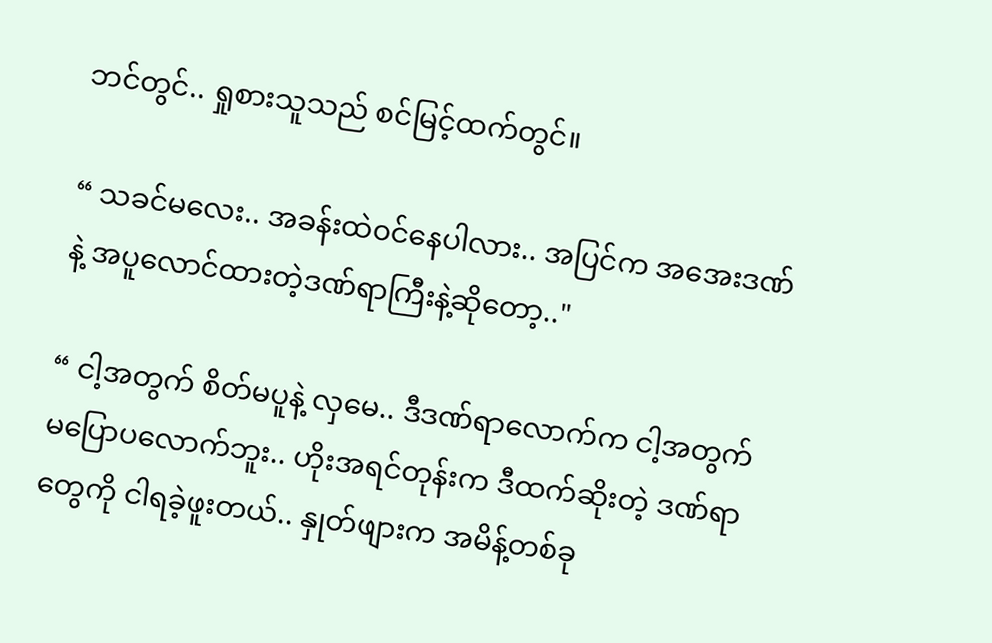ဘင်တွင်.. ရှုစားသူသည် စင်မြင့်ထက်တွင်။

“ သခင်မလေး.. အခန်းထဲ၀င်နေပါလား.. အပြင်က အအေးဒဏ်နဲ့ အပူလောင်ထားတဲ့ဒဏ်ရာကြီးနဲ့ဆိုတော့.."

“ ငါ့အတွက် စိတ်မပူနဲ့ လှမေ.. ဒီဒဏ်ရာလောက်က ငါ့အတွက် မပြောပလောက်ဘူး.. ဟိုးအရင်တုန်းက ဒီထက်ဆိုးတဲ့ ဒဏ်ရာတွေကို ငါရခဲ့ဖူးတယ်.. နှုတ်ဖျားက အမိန့်တစ်ခု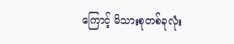ကြောင့် မိသားစုတစ်ခုလုံး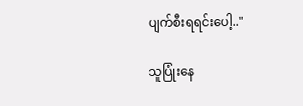ပျက်စီးရရင်းပေါ့.."

သူပြုံးနေ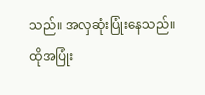သည်။ အလှဆုံးပြုံးနေသည်။ ထိုအပြုံး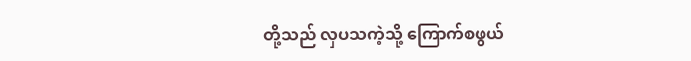တို့သည် လှပသကဲ့သို့ ကြောက်စဖွယ်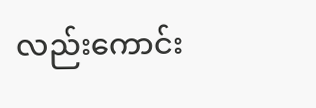လည်းကောင်း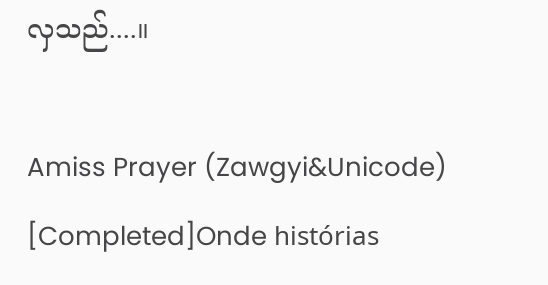လှသည်....။

Amiss Prayer (Zawgyi&Unicode) [Completed]Onde histórias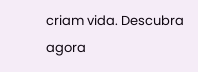criam vida. Descubra agora